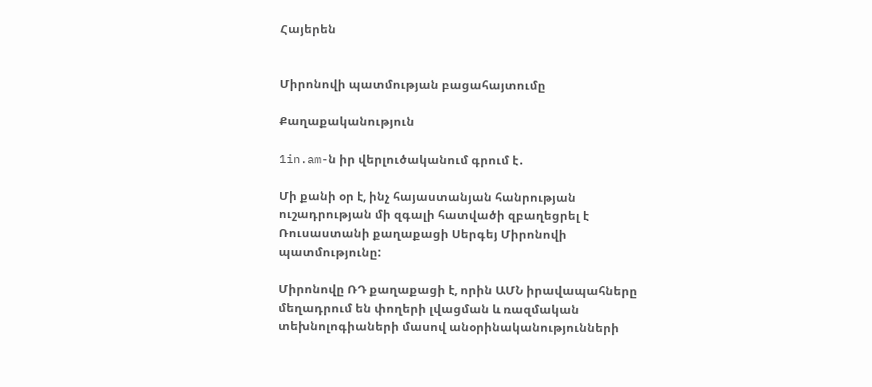Հայերեն


Միրոնովի պատմության բացահայտումը

Քաղաքականություն

1in.am-ն իր վերլուծականում գրում է․

Մի քանի օր է, ինչ հայաստանյան հանրության ուշադրության մի զգալի հատվածի զբաղեցրել է Ռուսաստանի քաղաքացի Սերգեյ Միրոնովի պատմությունը:

Միրոնովը ՌԴ քաղաքացի է, որին ԱՄՆ իրավապահները մեղադրում են փողերի լվացման և ռազմական տեխնոլոգիաների մասով անօրինականությունների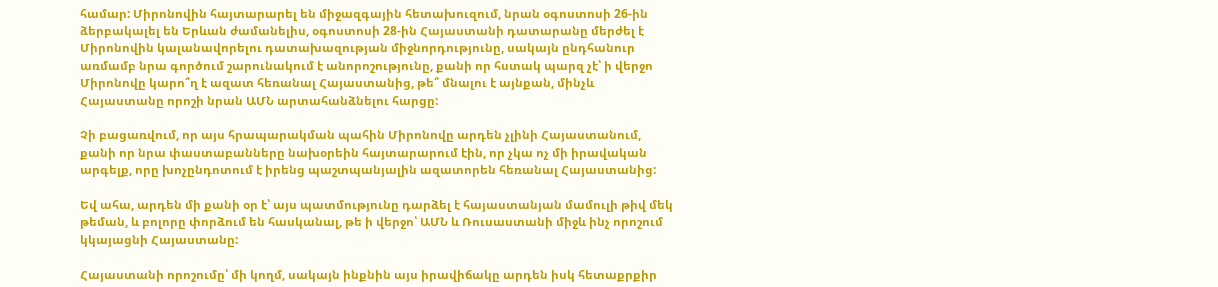համար: Միրոնովին հայտարարել են միջազգային հետախուզում, նրան օգոստոսի 26-ին ձերբակալել են Երևան ժամանելիս, օգոստոսի 28-ին Հայաստանի դատարանը մերժել է Միրոնովին կալանավորելու դատախազության միջնորդությունը, սակայն ընդհանուր առմամբ նրա գործում շարունակում է անորոշությունը, քանի որ հստակ պարզ չէ՝ ի վերջո Միրոնովը կարո՞ղ է ազատ հեռանալ Հայաստանից, թե՞ մնալու է այնքան, մինչև Հայաստանը որոշի նրան ԱՄՆ արտահանձնելու հարցը:

Չի բացառվում, որ այս հրապարակման պահին Միրոնովը արդեն չլինի Հայաստանում, քանի որ նրա փաստաբանները նախօրեին հայտարարում էին, որ չկա ոչ մի իրավական արգելք, որը խոչընդոտում է իրենց պաշտպանյալին ազատորեն հեռանալ Հայաստանից:

Եվ ահա, արդեն մի քանի օր է՝ այս պատմությունը դարձել է հայաստանյան մամուլի թիվ մեկ թեման, և բոլորը փորձում են հասկանալ, թե ի վերջո՝ ԱՄՆ և Ռուսաստանի միջև ինչ որոշում կկայացնի Հայաստանը:

Հայաստանի որոշումը՝ մի կողմ, սակայն ինքնին այս իրավիճակը արդեն իսկ հետաքրքիր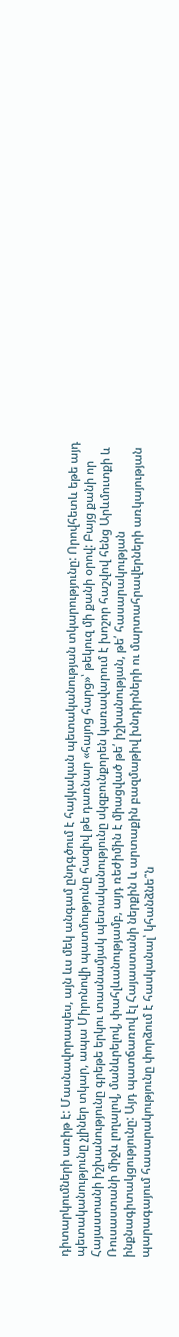դիտարկումների առիթ է: Մասնավորապես, այն ևս մեկ անգամ ընդգծում է հայկական պետականության տկարությունը: Որովհետև եթե այդ պետականությունը չլիներ տկար, ապա Միրոնովի պատմությունը հազիվ թե դառնար «հայոց հարց»՝ թեկուզ մի քանի օրով: Բայց քանի որ Հայաստանի իշխանությունը գրեթե երկու տասնամյակ պետականությունը սկզբունքորեն կառավարում է խոշոր հաշվով հենց Արևմուտքի և Ռուսաստանի միջև լողալով, մանևրելով, փահլևանությամբ, այդ ռեժիմին է միացված թե՛ իշխանության, թե՛ հասարակության ինքնագիտակցությունը: Այդ պատճառով էլ Հայաստանի ներքին և արտաքին բազմաթիվ խնդիրների ու մարտահրավերների առկայության պարագայում հասարակությունը փորձում է հասկանալ՝ կհանձնե՞ն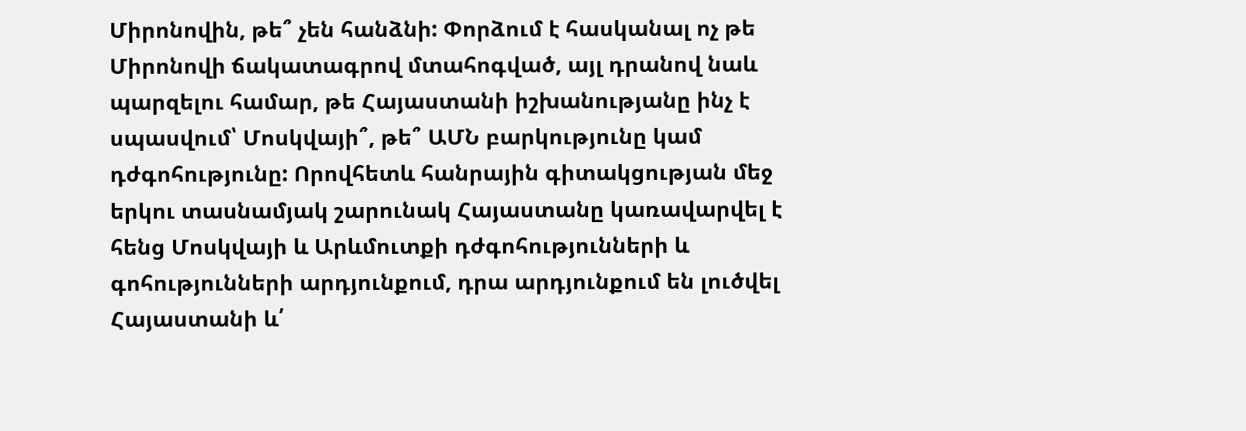Միրոնովին, թե՞ չեն հանձնի: Փորձում է հասկանալ ոչ թե Միրոնովի ճակատագրով մտահոգված, այլ դրանով նաև պարզելու համար, թե Հայաստանի իշխանությանը ինչ է սպասվում՝ Մոսկվայի՞, թե՞ ԱՄՆ բարկությունը կամ դժգոհությունը: Որովհետև հանրային գիտակցության մեջ երկու տասնամյակ շարունակ Հայաստանը կառավարվել է հենց Մոսկվայի և Արևմուտքի դժգոհությունների և գոհությունների արդյունքում, դրա արդյունքում են լուծվել Հայաստանի և՛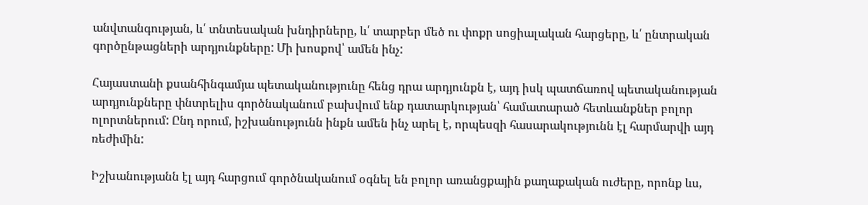անվտանգության, և՛ տնտեսական խնդիրները, և՛ տարբեր մեծ ու փոքր սոցիալական հարցերը, և՛ ընտրական գործընթացների արդյունքները: Մի խոսքով՝ ամեն ինչ:

Հայաստանի քսանհինգամյա պետականությունը հենց դրա արդյունքն է, այդ իսկ պատճառով պետականության արդյունքները փնտրելիս գործնականում բախվում ենք դատարկության՝ համատարած հետևանքներ բոլոր ոլորտներում: Ընդ որում, իշխանությունն ինքն ամեն ինչ արել է, որպեսզի հասարակությունն էլ հարմարվի այդ ռեժիմին:

Իշխանությանն էլ այդ հարցում գործնականում օգնել են բոլոր առանցքային քաղաքական ուժերը, որոնք ևս,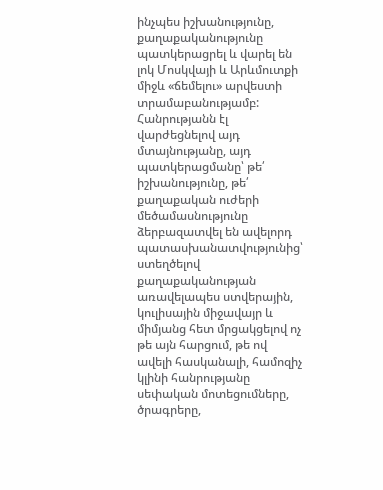ինչպես իշխանությունը, քաղաքականությունը պատկերացրել և վարել են լոկ Մոսկվայի և Արևմուտքի միջև «ճեմելու» արվեստի տրամաբանությամբ: Հանրությանն էլ վարժեցնելով այդ մտայնությանը, այդ պատկերացմանը՝ թե՛ իշխանությունը, թե՛ քաղաքական ուժերի մեծամասնությունը ձերբազատվել են ավելորդ պատասխանատվությունից՝ ստեղծելով քաղաքականության առավելապես ստվերային, կուլիսային միջավայր և միմյանց հետ մրցակցելով ոչ թե այն հարցում, թե ով ավելի հասկանալի, համոզիչ կլինի հանրությանը սեփական մոտեցումները, ծրագրերը,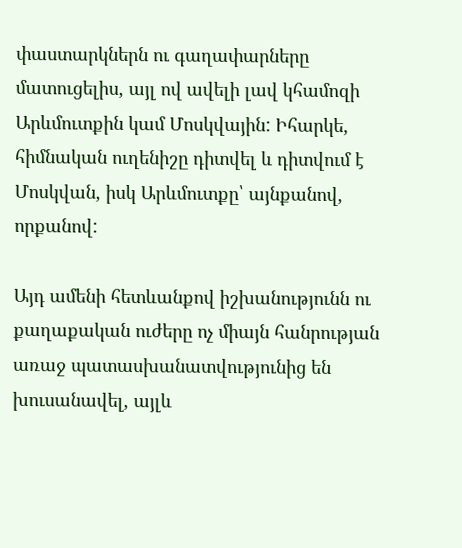փաստարկներն ու գաղափարները մատուցելիս, այլ ով ավելի լավ կհամոզի Արևմուտքին կամ Մոսկվային: Իհարկե, հիմնական ուղենիշը դիտվել և դիտվում է Մոսկվան, իսկ Արևմուտքը՝ այնքանով, որքանով:

Այդ ամենի հետևանքով իշխանությունն ու քաղաքական ուժերը ոչ միայն հանրության առաջ պատասխանատվությունից են խուսանավել, այլև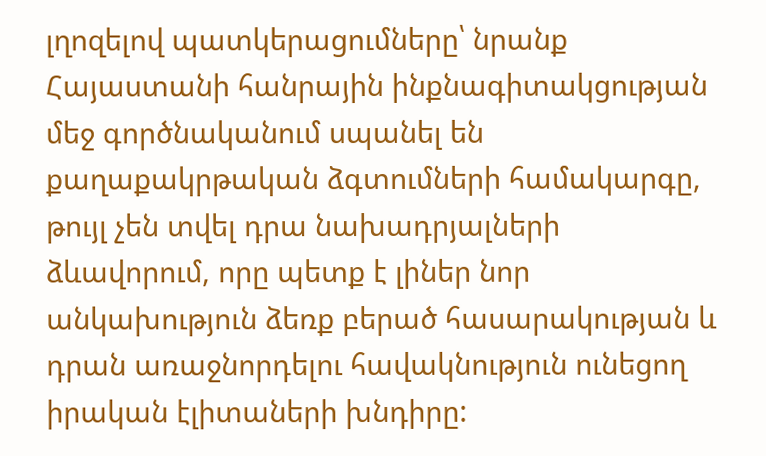լղոզելով պատկերացումները՝ նրանք Հայաստանի հանրային ինքնագիտակցության մեջ գործնականում սպանել են քաղաքակրթական ձգտումների համակարգը, թույլ չեն տվել դրա նախադրյալների ձևավորում, որը պետք է լիներ նոր անկախություն ձեռք բերած հասարակության և դրան առաջնորդելու հավակնություն ունեցող իրական էլիտաների խնդիրը: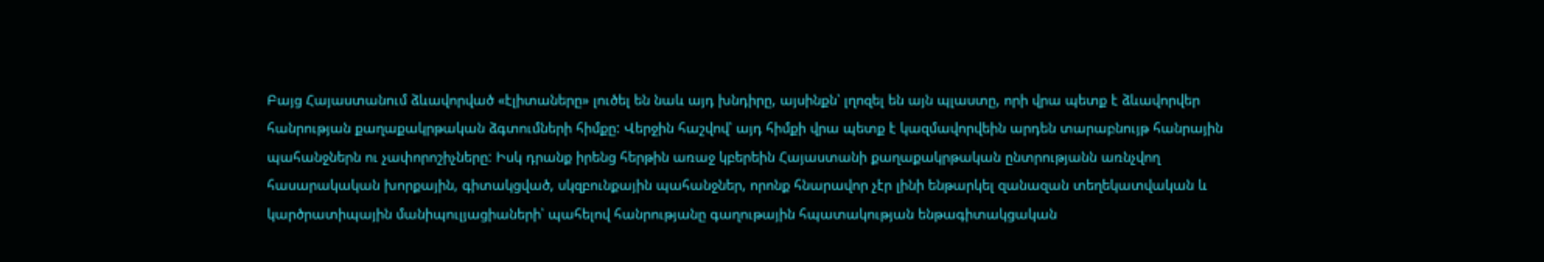Բայց Հայաստանում ձևավորված «էլիտաները» լուծել են նաև այդ խնդիրը, այսինքն՝ լղոզել են այն պլաստը, որի վրա պետք է ձևավորվեր հանրության քաղաքակրթական ձգտումների հիմքը: Վերջին հաշվով՝ այդ հիմքի վրա պետք է կազմավորվեին արդեն տարաբնույթ հանրային պահանջներն ու չափորոշիչները: Իսկ դրանք իրենց հերթին առաջ կբերեին Հայաստանի քաղաքակրթական ընտրությանն առնչվող հասարակական խորքային, գիտակցված, սկզբունքային պահանջներ, որոնք հնարավոր չէր լինի ենթարկել զանազան տեղեկատվական և կարծրատիպային մանիպուլյացիաների՝ պահելով հանրությանը գաղութային հպատակության ենթագիտակցական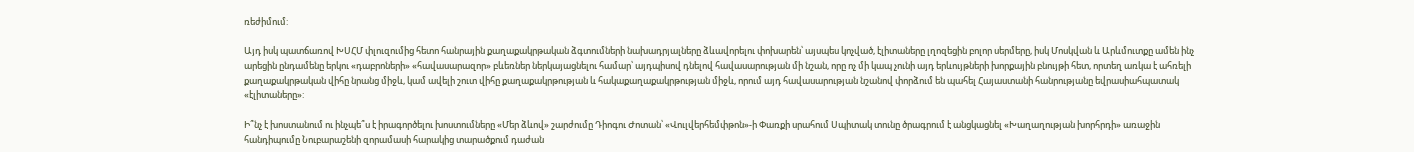ռեժիմում:

Այդ իսկ պատճառով ԽՍՀՄ փլուզումից հետո հանրային քաղաքակրթական ձգտումների նախադրյալները ձևավորելու փոխարեն՝ այսպես կոչված, էլիտաները լղոզեցին բոլոր սերմերը, իսկ Մոսկվան և Արևմուտքը ամեն ինչ արեցին ընդամենը երկու «դաբրոների» «հավասարազոր» բևեռներ ներկայացնելու համար՝ այդպիսով դնելով հավասարության մի նշան, որը ոչ մի կապ չունի այդ երևույթների խորքային բնույթի հետ, որտեղ առկա է ահռելի քաղաքակրթական վիհը նրանց միջև, կամ ավելի շուտ վիհը քաղաքակրթության և հակաքաղաքակրթության միջև, որում այդ հավասարության նշանով փորձում են պահել Հայաստանի հանրությանը եվրասիահպատակ «էլիտաները»:

Ի՞նչ է խոստանում ու ինչպե՞ս է իրագործելու խոստումները «Մեր ձևով» շարժումը Դիոգու Ժոտան՝ «Վուլվերհեմփթոն»-ի Փառքի սրահում Սպիտակ տունը ծրագրում է անցկացնել «Խաղաղության խորհրդի» առաջին հանդիպումը Նուբարաշենի զորամասի հարակից տարածքում դաժան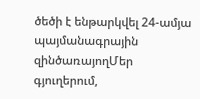ծեծի է ենթարկվել 24-ամյա պայմանագրային զինծառայողՄեր գյուղերում,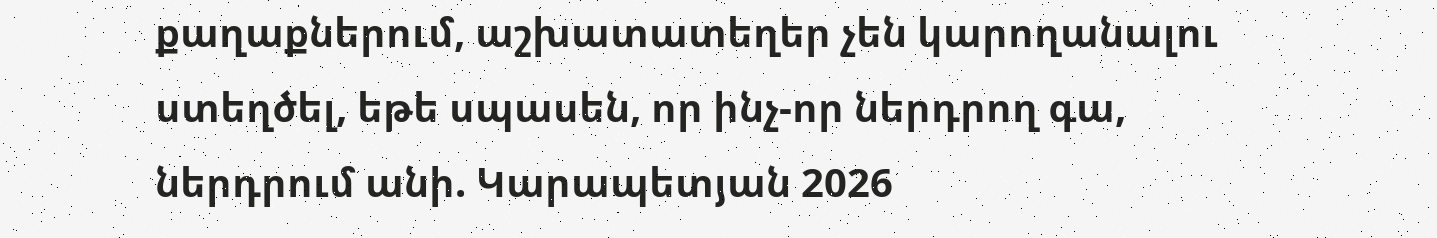քաղաքներում, աշխատատեղեր չեն կարողանալու ստեղծել, եթե սպասեն, որ ինչ-որ ներդրող գա, ներդրում անի. Կարապետյան 2026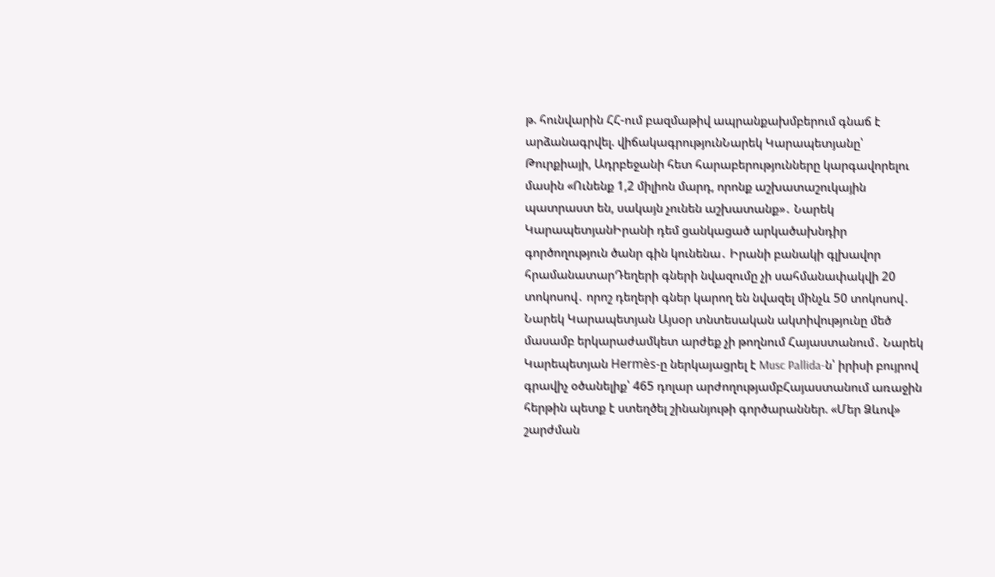թ. հունվարին ՀՀ-ում բազմաթիվ ապրանքախմբերում գնաճ է արձանագրվել. վիճակագրությունՆարեկ Կարապետյանը՝ Թուրքիայի, Ադրբեջանի հետ հարաբերությունները կարգավորելու մասին «Ունենք 1,2 միլիոն մարդ, որոնք աշխատաշուկային պատրաստ են, սակայն չունեն աշխատանք»․ Նարեկ ԿարապետյանԻրանի դեմ ցանկացած արկածախնդիր գործողություն ծանր գին կունենա․ Իրանի բանակի գլխավոր հրամանատարԴեղերի գների նվազումը չի սահմանափակվի 20 տոկոսով․ որոշ դեղերի գներ կարող են նվազել մինչև 50 տոկոսով․ Նարեկ Կարապետյան Այսօր տնտեսական ակտիվությունը մեծ մասամբ երկարաժամկետ արժեք չի թողնում Հայաստանում․ Նարեկ Կարեպետյան Hermès-ը ներկայացրել է Musc Pallida-ն՝ իրիսի բույրով գրավիչ օծանելիք՝ 465 դոլար արժողությամբՀայաստանում առաջին հերթին պետք է ստեղծել շինանյութի գործարաններ. «Մեր Ձևով» շարժման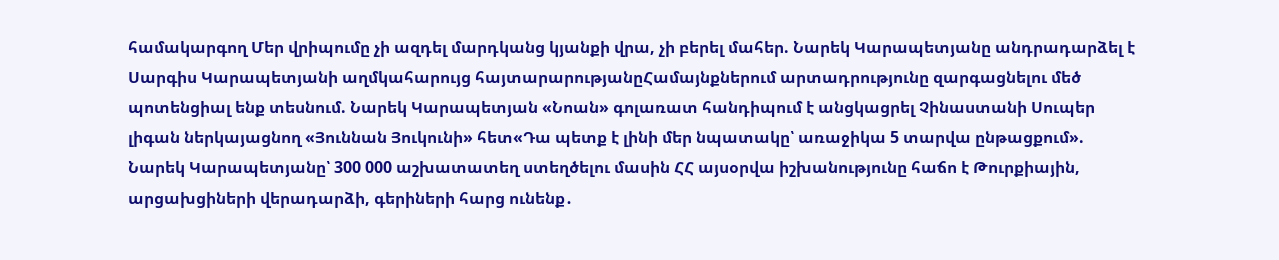համակարգող Մեր վրիպումը չի ազդել մարդկանց կյանքի վրա, չի բերել մահեր. Նարեկ Կարապետյանը անդրադարձել է Սարգիս Կարապետյանի աղմկահարույց հայտարարությանըՀամայնքներում արտադրությունը զարգացնելու մեծ պոտենցիալ ենք տեսնում. Նարեկ Կարապետյան «Նոան» գոլառատ հանդիպում է անցկացրել Չինաստանի Սուպեր լիգան ներկայացնող «Յուննան Յուկունի» հետ«Դա պետք է լինի մեր նպատակը՝ առաջիկա 5 տարվա ընթացքում». Նարեկ Կարապետյանը՝ 300 000 աշխատատեղ ստեղծելու մասին ՀՀ այսօրվա իշխանությունը հաճո է Թուրքիային, արցախցիների վերադարձի, գերիների հարց ունենք․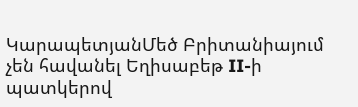ԿարապետյանՄեծ Բրիտանիայում չեն հավանել Եղիսաբեթ II-ի պատկերով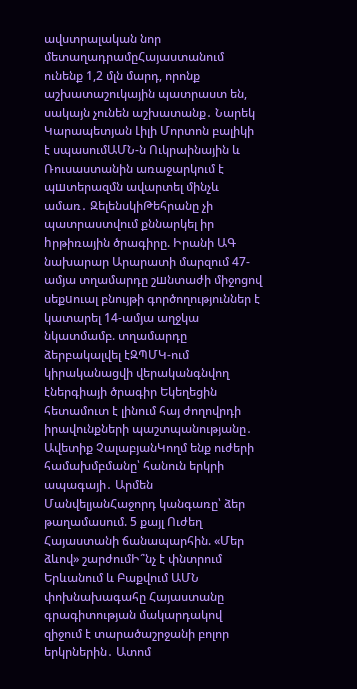ավստրալական նոր մետաղադրամըՀայաստանում ունենք 1,2 մլն մարդ, որոնք աշխատաշուկային պատրաստ են, սակայն չունեն աշխատանք․ Նարեկ Կարապետյան Լիլի Մորտոն բալիկի է սպասումԱՄՆ-ն Ուկրաինային և Ռուսաստանին առաջարկում է պшտերազմն ավարտել մինչև ամառ․ ԶելենսկիԹեհրանը չի պատրաստվում քննարկել իր hրթիռային ծրագիրը. Իրանի ԱԳ նախարար Արարատի մարզում 47-ամյա տղամարդը շшնտաժի միջոցով սեքuուալ բնույթի գործողություններ է կատարել 14-ամյա աղջկա նկատմամբ. տղամարդը ձերբակալվել էԶՊՄԿ-ում կիրականացվի վերականգնվող էներգիայի ծրագիր Եկեղեցին հետամուտ է լինում հայ ժողովրդի իրավունքների պաշտպանությանը․ Ավետիք ՉալաբյանԿողմ ենք ուժերի համախմբմանը՝ հանուն երկրի ապագայի․ Արմեն ՄանվելյանՀաջորդ կանգառը՝ ձեր թաղամասում. 5 քայլ Ուժեղ Հայաստանի ճանապարհին. «Մեր ձևով» շարժումԻ՞նչ է փնտրում Երևանում և Բաքվում ԱՄՆ փոխնախագահը Հայաստանը գրագիտության մակարդակով զիջում է տարածաշրջանի բոլոր երկրներին․ Ատոմ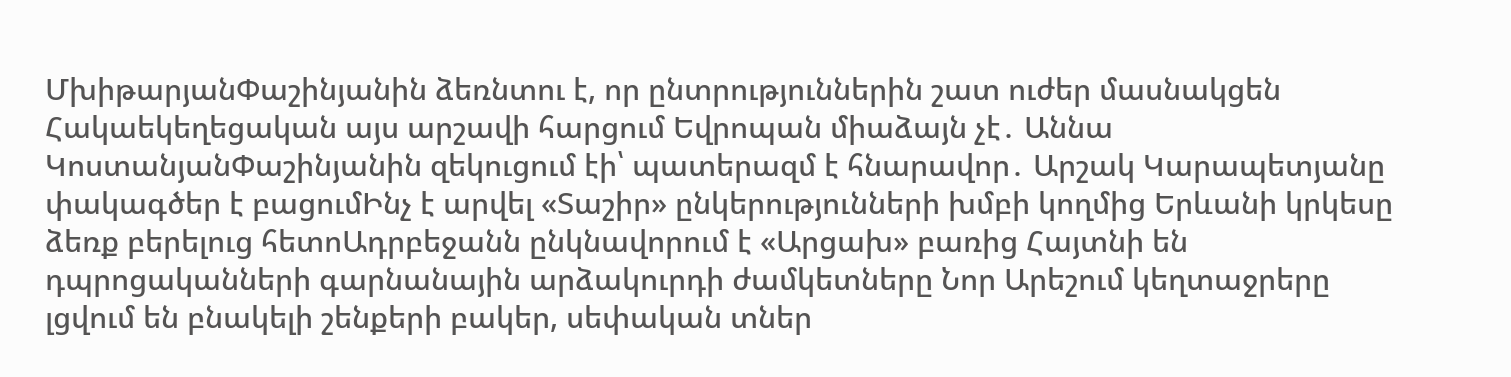ՄխիթարյանՓաշինյանին ձեռնտու է, որ ընտրություններին շատ ուժեր մասնակցեն Հակաեկեղեցական այս արշավի հարցում Եվրոպան միաձայն չէ․ Աննա ԿոստանյանՓաշինյանին զեկուցում էի՝ պատերազմ է հնարավոր․ Արշակ Կարապետյանը փակագծեր է բացումԻնչ է արվել «Տաշիր» ընկերությունների խմբի կողմից Երևանի կրկեսը ձեռք բերելուց հետոԱդրբեջանն ընկնավորում է «Արցախ» բառից Հայտնի են դպրոցականների գարնանային արձակուրդի ժամկետները Նոր Արեշում կեղտաջրերը լցվում են բնակելի շենքերի բակեր, սեփական տներ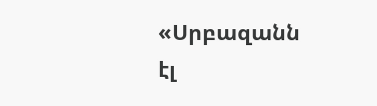«Սրբազանն էլ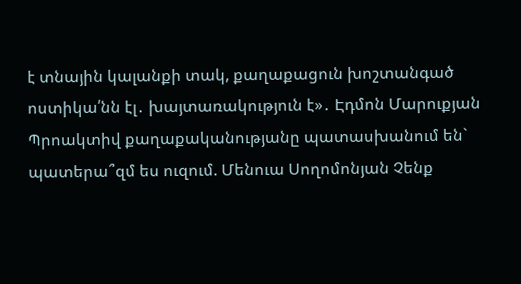է տնային կալանքի տակ, քաղաքացուն խոշտանգած ոստիկա՛նն էլ․ խայտառակություն է»․ Էդմոն Մարուքյան Պրոակտիվ քաղաքականությանը պատասխանում են` պատերա՞զմ ես ուզում. Մենուա Սողոմոնյան Չենք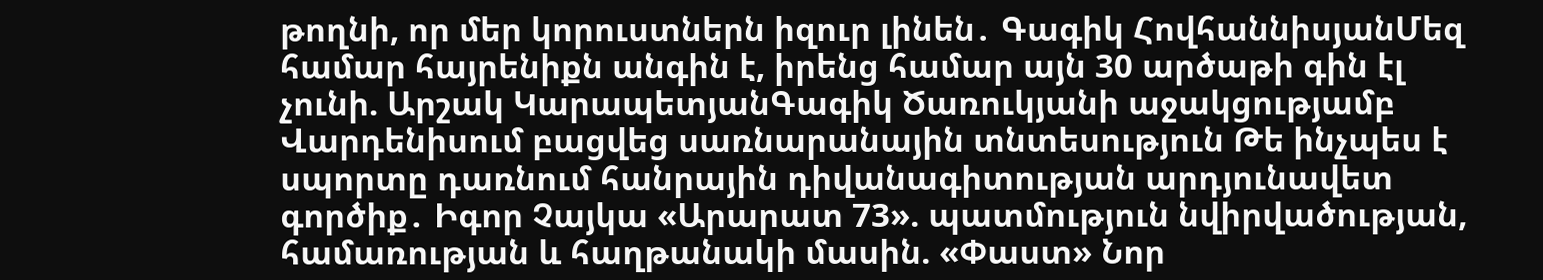թողնի, որ մեր կորուստներն իզուր լինեն․ Գագիկ ՀովհաննիսյանՄեզ համար հայրենիքն անգին է, իրենց համար այն 30 արծաթի գին էլ չունի. Արշակ ԿարապետյանԳագիկ Ծառուկյանի աջակցությամբ Վարդենիսում բացվեց սառնարանային տնտեսություն Թե ինչպես է սպորտը դառնում հանրային դիվանագիտության արդյունավետ գործիք․ Իգոր Չայկա «Արարատ 73». պատմություն նվիրվածության, համառության և հաղթանակի մասին. «Փաստ» Նոր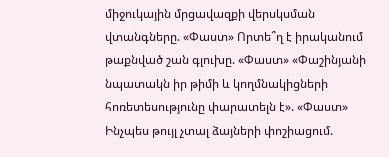միջուկային մրցավազքի վերսկսման վտանգները. «Փաստ» Որտե՞ղ է իրականում թաքնված շան գլուխը. «Փաստ» «Փաշինյանի նպատակն իր թիմի և կողմնակիցների հոռետեսությունը փարատելն է». «Փաստ» Ինչպես թույլ չտալ ձայների փոշիացում.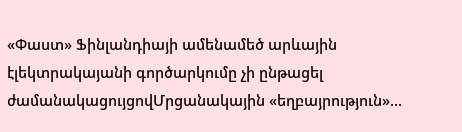«Փաստ» Ֆինլանդիայի ամենամեծ արևային էլեկտրակայանի գործարկումը չի ընթացել ժամանակացույցովՄրցանակային «եղբայրություն»...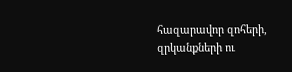հազարավոր զոհերի, զրկանքների ու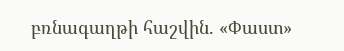բռնագաղթի հաշվին. «Փաստ»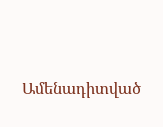Ամենադիտված